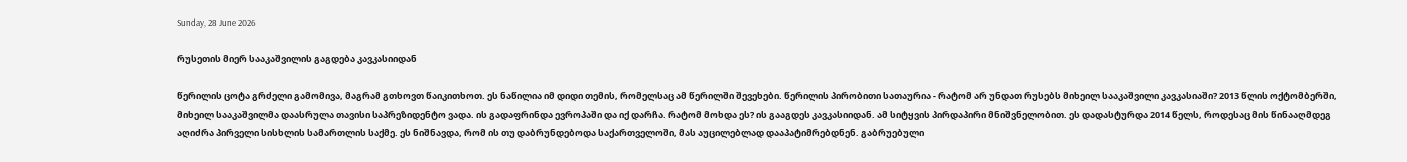Sunday, 28 June 2026

რუსეთის მიერ სააკაშვილის გაგდება კავკასიიდან

წერილის ცოტა გრძელი გამომივა, მაგრამ გთხოვთ წაიკითხოთ. ეს ნაწილია იმ დიდი თემის, რომელსაც ამ წერილში შევეხები. წერილის პირობითი სათაურია - რატომ არ უნდათ რუსებს მიხეილ სააკაშვილი კავკასიაში? 2013 წლის ოქტომბერში, მიხეილ სააკაშვილმა დაასრულა თავისი საპრეზიდენტო ვადა. ის გადაფრინდა ევროპაში და იქ დარჩა. რატომ მოხდა ეს? ის გააგდეს კავკასიიდან. ამ სიტყვის პირდაპირი მნიშვნელობით. ეს დადასტურდა 2014 წელს, როდესაც მის წინააღმდეგ აღიძრა პირველი სისხლის სამართლის საქმე. ეს ნიშნავდა, რომ ის თუ დაბრუნდებოდა საქართველოში, მას აუცილებლად დააპატიმრებდნენ. გაბრუებული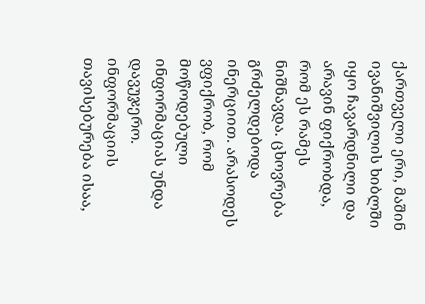ქართველი ერი, მაშინ ივანიშვილის ხიბლში იყო ჩავარდნილი და არავინ ფიქრობდა, რომ ეს რამეს ნიშნავდა. ცხოვრება გრძელდებოდა ინერციით. არასოდეს ვფიქრობ, რომ მოწოდებული ინფორმაციას უნდა დავუჯერო. ინფორმაციის თავისებურება ისაა,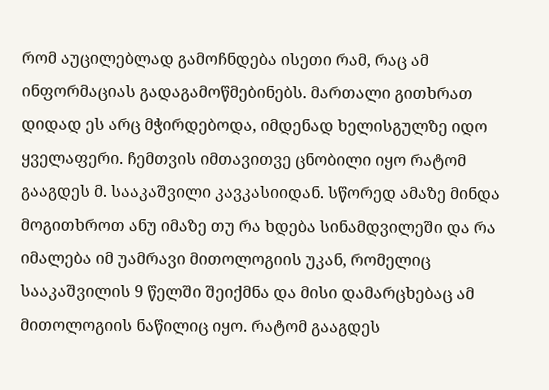რომ აუცილებლად გამოჩნდება ისეთი რამ, რაც ამ ინფორმაციას გადაგამოწმებინებს. მართალი გითხრათ დიდად ეს არც მჭირდებოდა, იმდენად ხელისგულზე იდო ყველაფერი. ჩემთვის იმთავითვე ცნობილი იყო რატომ გააგდეს მ. სააკაშვილი კავკასიიდან. სწორედ ამაზე მინდა მოგითხროთ ანუ იმაზე თუ რა ხდება სინამდვილეში და რა იმალება იმ უამრავი მითოლოგიის უკან, რომელიც სააკაშვილის 9 წელში შეიქმნა და მისი დამარცხებაც ამ მითოლოგიის ნაწილიც იყო. რატომ გააგდეს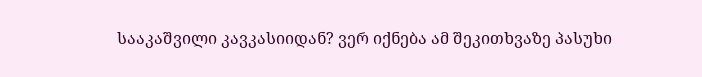სააკაშვილი კავკასიიდან? ვერ იქნება ამ შეკითხვაზე პასუხი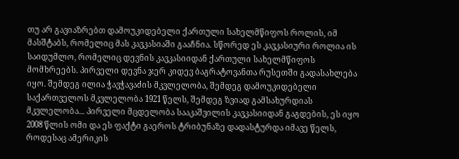თუ არ გავიაზრებთ დამოუკიდებელი ქართული სახელმწიფოს როლის, იმ მასშტაბს, რომელიც მას კავკასიაში გააჩნია. სწორედ ეს კავკასიური როლია ის საიდუმლო, რომელიც დევნის კავკასიიდან ქართული სახელმწიფოს მომხრეებს. პირველი დევნა ჯერ კიდევ ბაგრატოვანთა რუსეთში გადასახლება იყო. შემდეგ ილია ჭავჭავაძის მკვლელობა, შემდეგ დამოუკიდებელი საქართველოს მკვლელობა 1921 წელს, შემდეგ ზვიად გამსახურდიას მკვლელობა... პირველი მცდელობა სააკაშვილის კავკასიიდან გაგდების, ეს იყო 2008 წლის ომი და ეს ფაქტი გაეროს ტრიბუნაზე დადასტურდა იმავე წელს, როდესაც ამერიკის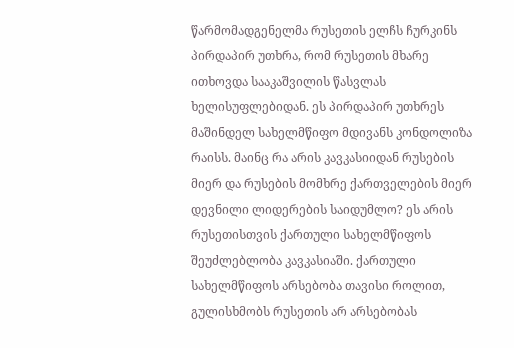წარმომადგენელმა რუსეთის ელჩს ჩურკინს პირდაპირ უთხრა, რომ რუსეთის მხარე ითხოვდა სააკაშვილის წასვლას ხელისუფლებიდან. ეს პირდაპირ უთხრეს მაშინდელ სახელმწიფო მდივანს კონდოლიზა რაისს. მაინც რა არის კავკასიიდან რუსების მიერ და რუსების მომხრე ქართველების მიერ დევნილი ლიდერების საიდუმლო? ეს არის რუსეთისთვის ქართული სახელმწიფოს შეუძლებლობა კავკასიაში. ქართული სახელმწიფოს არსებობა თავისი როლით, გულისხმობს რუსეთის არ არსებობას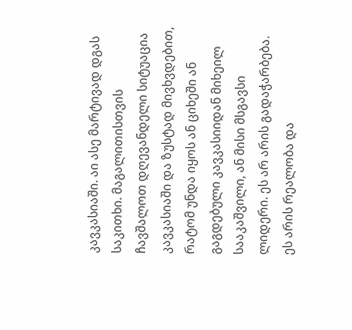კავკასიაში. აი ასე მარტივად დგას საკითხი. მაგალითისთვის ჩავშალოთ დღევანდელი სიტუაცია კავკასიაში და ზუსტად მივხვდებით, რატომ უნდა იყოს ან ციხეში ან გაგდებული კავკასიიდან მიხეილ სააკაშვილი, ან მისი მსგავსი ლიდერი. ეს არ არის გადაჭარბება. ეს არის რეალობა და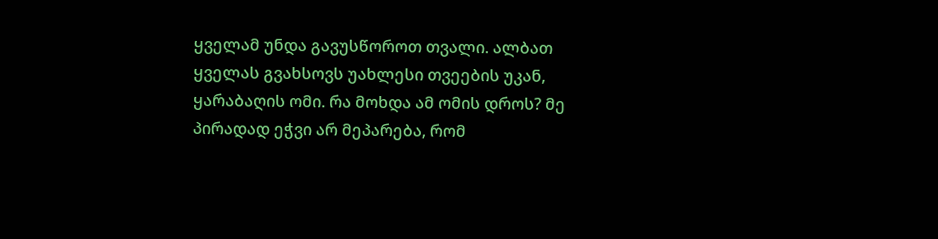ყველამ უნდა გავუსწოროთ თვალი. ალბათ ყველას გვახსოვს უახლესი თვეების უკან, ყარაბაღის ომი. რა მოხდა ამ ომის დროს? მე პირადად ეჭვი არ მეპარება, რომ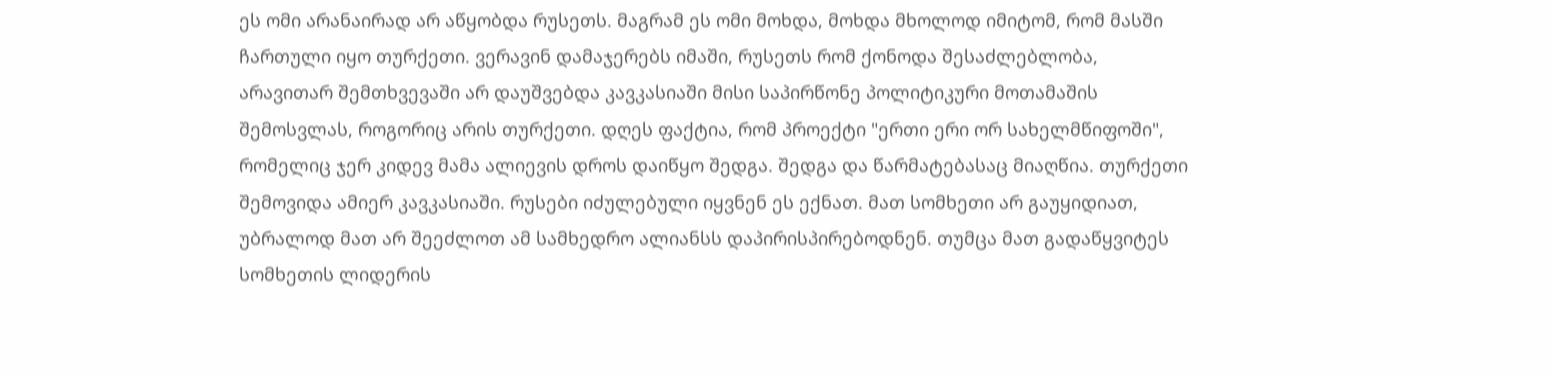ეს ომი არანაირად არ აწყობდა რუსეთს. მაგრამ ეს ომი მოხდა, მოხდა მხოლოდ იმიტომ, რომ მასში ჩართული იყო თურქეთი. ვერავინ დამაჯერებს იმაში, რუსეთს რომ ქონოდა შესაძლებლობა, არავითარ შემთხვევაში არ დაუშვებდა კავკასიაში მისი საპირწონე პოლიტიკური მოთამაშის შემოსვლას, როგორიც არის თურქეთი. დღეს ფაქტია, რომ პროექტი "ერთი ერი ორ სახელმწიფოში", რომელიც ჯერ კიდევ მამა ალიევის დროს დაიწყო შედგა. შედგა და წარმატებასაც მიაღწია. თურქეთი შემოვიდა ამიერ კავკასიაში. რუსები იძულებული იყვნენ ეს ექნათ. მათ სომხეთი არ გაუყიდიათ, უბრალოდ მათ არ შეეძლოთ ამ სამხედრო ალიანსს დაპირისპირებოდნენ. თუმცა მათ გადაწყვიტეს სომხეთის ლიდერის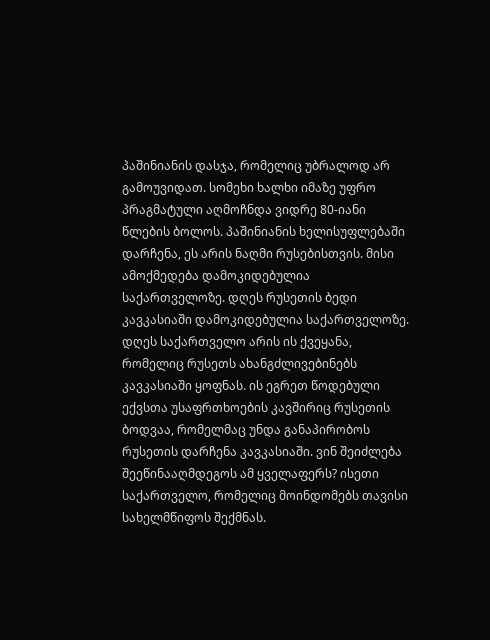პაშინიანის დასჯა, რომელიც უბრალოდ არ გამოუვიდათ. სომეხი ხალხი იმაზე უფრო პრაგმატული აღმოჩნდა ვიდრე 80-იანი წლების ბოლოს. პაშინიანის ხელისუფლებაში დარჩენა, ეს არის ნაღმი რუსებისთვის. მისი ამოქმედება დამოკიდებულია საქართველოზე. დღეს რუსეთის ბედი კავკასიაში დამოკიდებულია საქართველოზე. დღეს საქართველო არის ის ქვეყანა, რომელიც რუსეთს ახანგძლივებინებს კავკასიაში ყოფნას. ის ეგრეთ წოდებული ექვსთა უსაფრთხოების კავშირიც რუსეთის ბოდვაა, რომელმაც უნდა განაპირობოს რუსეთის დარჩენა კავკასიაში. ვინ შეიძლება შეეწინააღმდეგოს ამ ყველაფერს? ისეთი საქართველო, რომელიც მოინდომებს თავისი სახელმწიფოს შექმნას.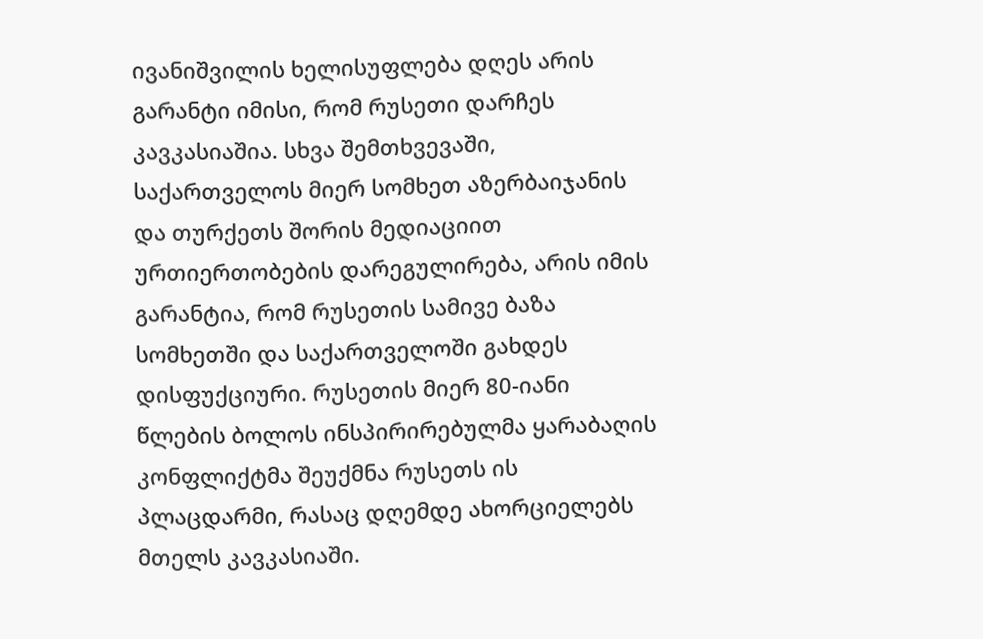ივანიშვილის ხელისუფლება დღეს არის გარანტი იმისი, რომ რუსეთი დარჩეს კავკასიაშია. სხვა შემთხვევაში, საქართველოს მიერ სომხეთ აზერბაიჯანის და თურქეთს შორის მედიაციით ურთიერთობების დარეგულირება, არის იმის გარანტია, რომ რუსეთის სამივე ბაზა სომხეთში და საქართველოში გახდეს დისფუქციური. რუსეთის მიერ 80-იანი წლების ბოლოს ინსპირირებულმა ყარაბაღის კონფლიქტმა შეუქმნა რუსეთს ის პლაცდარმი, რასაც დღემდე ახორციელებს მთელს კავკასიაში.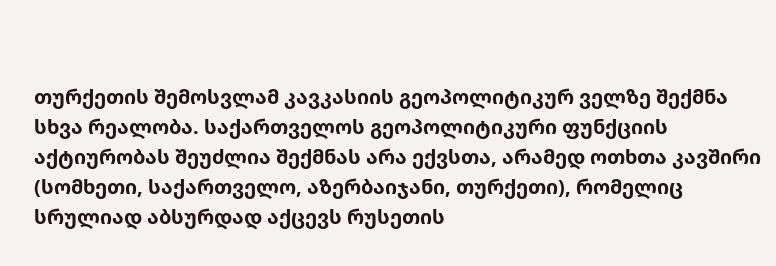თურქეთის შემოსვლამ კავკასიის გეოპოლიტიკურ ველზე შექმნა სხვა რეალობა. საქართველოს გეოპოლიტიკური ფუნქციის აქტიურობას შეუძლია შექმნას არა ექვსთა, არამედ ოთხთა კავშირი (სომხეთი, საქართველო, აზერბაიჯანი, თურქეთი), რომელიც სრულიად აბსურდად აქცევს რუსეთის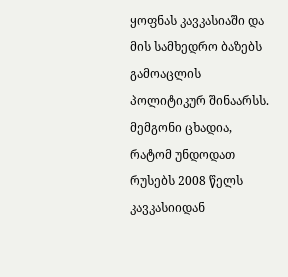ყოფნას კავკასიაში და მის სამხედრო ბაზებს გამოაცლის პოლიტიკურ შინაარსს. მემგონი ცხადია, რატომ უნდოდათ რუსებს 2008 წელს კავკასიიდან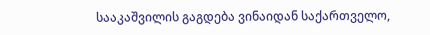სააკაშვილის გაგდება ვინაიდან საქართველო,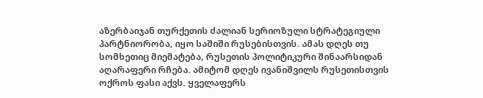აზერბაიჯან თურქეთის ძალიან სერიოზული სტრატეგიული პარტნიორობა, იყო საშიში რუსებისთვის. ამას დღეს თუ სომხეთიც მიემატება, რუსეთის პოლიტიკური შინაარსიდან აღარაფერი რჩება. ამიტომ დღეს ივანიშვილს რუსეთისთვის ოქროს ფასი აქვს. ყველაფერს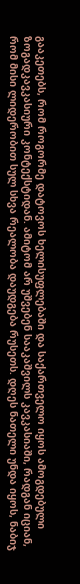გააკეთებს, რომ როგორმე დატოვოს ხელისუფლებაში და საქართველო იყოს ამოგდებული ზოგადკავკასიური კონტექსტიდან. ამიტომ არ უშვებენ სააკაშვილს კავკასიაში, რადგან იციან, რომ მისი ლიდერობით სულ სხვა რეალობა დაუდგება რუსეთს. დღეს ნათელი უნდა იყოს, ნაბიჯ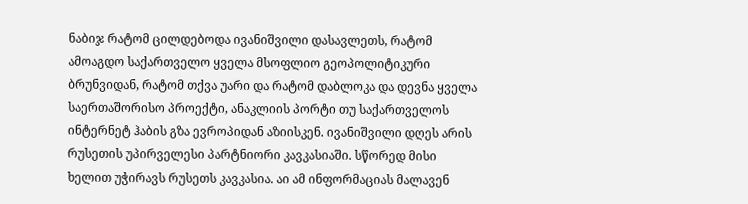ნაბიჯ რატომ ცილდებოდა ივანიშვილი დასავლეთს, რატომ ამოაგდო საქართველო ყველა მსოფლიო გეოპოლიტიკური ბრუნვიდან, რატომ თქვა უარი და რატომ დაბლოკა და დევნა ყველა საერთაშორისო პროექტი, ანაკლიის პორტი თუ საქართველოს ინტერნეტ ჰაბის გზა ევროპიდან აზიისკენ. ივანიშვილი დღეს არის რუსეთის უპირველესი პარტნიორი კავკასიაში. სწორედ მისი ხელით უჭირავს რუსეთს კავკასია. აი ამ ინფორმაციას მალავენ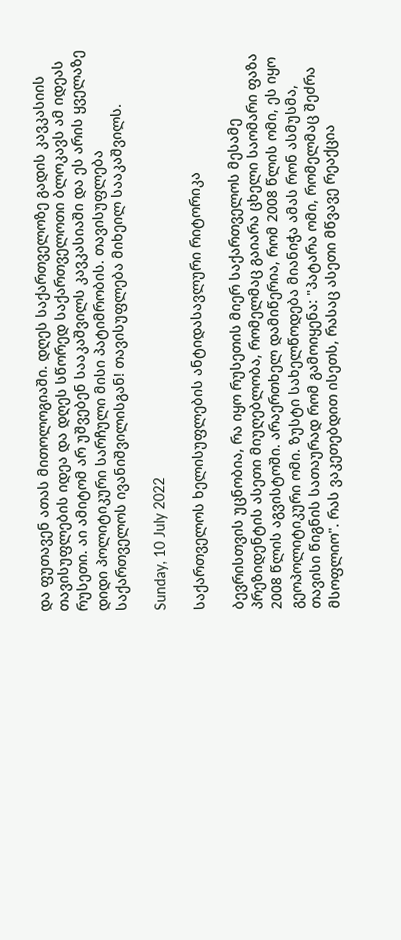და ფუთავენ ათას მითოლოგიაში. დღეს საქართველოზე გადის კავკასიის თავისუფლების იდეა და დღეს სწორედ საქართველოთი ბლოკავს ამ იდეას რუსეთი. აი ამიტომ არ უშვებენ სააკაშვილს კავკასიაში და ეს არის ყველაზე დიდი პოლიტიკური სარჩული მისი პატიმრობის. თავისუფლება საქართველოს ივანიშვილისგან! თავისუფლება მიხეილ სააკაშვილს.

Sunday, 10 July 2022

საქართველოს ხელისუფლების ანტიდასავლური რიტორიკა

ბევრისთვის უცნობია, რა იყო რუსეთის მიერ საქართველოს მესამე პრეზიდენტის ასეთი მიუღებლობა, რომელმაც გაიარა ცხელი საომარი ფაზა 2008 წლის აგვისტოში. არაერთხელ დამიწერია, რომ 2008 წლის ომი, ეს იყო გეოპოლიტიკური ომი. ზუსტი სახელწოდება მიანიჭა ამას რონ ასმუსმა, თავისი წიგნის სათაურად რომ გამოიყენა: "პატარა ომი, რომელმაც შეძრა მსოფლიო". რას ვაკეთებდით ისეთს, რასაც ასეთი მწვავე რეაქცია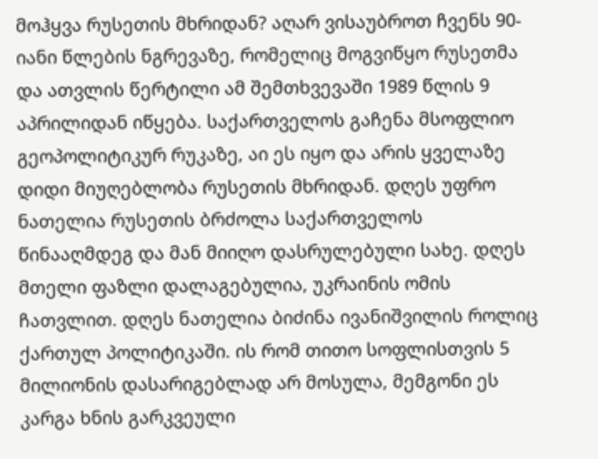მოჰყვა რუსეთის მხრიდან? აღარ ვისაუბროთ ჩვენს 90-იანი წლების ნგრევაზე, რომელიც მოგვიწყო რუსეთმა და ათვლის წერტილი ამ შემთხვევაში 1989 წლის 9 აპრილიდან იწყება. საქართველოს გაჩენა მსოფლიო გეოპოლიტიკურ რუკაზე, აი ეს იყო და არის ყველაზე დიდი მიუღებლობა რუსეთის მხრიდან. დღეს უფრო ნათელია რუსეთის ბრძოლა საქართველოს წინააღმდეგ და მან მიიღო დასრულებული სახე. დღეს მთელი ფაზლი დალაგებულია, უკრაინის ომის ჩათვლით. დღეს ნათელია ბიძინა ივანიშვილის როლიც ქართულ პოლიტიკაში. ის რომ თითო სოფლისთვის 5 მილიონის დასარიგებლად არ მოსულა, მემგონი ეს კარგა ხნის გარკვეული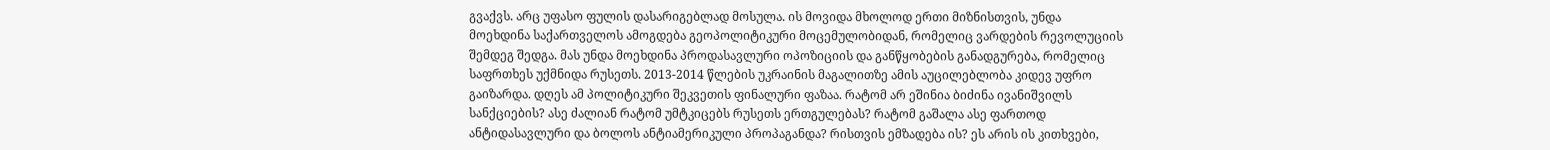გვაქვს. არც უფასო ფულის დასარიგებლად მოსულა. ის მოვიდა მხოლოდ ერთი მიზნისთვის, უნდა მოეხდინა საქართველოს ამოგდება გეოპოლიტიკური მოცემულობიდან, რომელიც ვარდების რევოლუციის შემდეგ შედგა. მას უნდა მოეხდინა პროდასავლური ოპოზიციის და განწყობების განადგურება, რომელიც საფრთხეს უქმნიდა რუსეთს. 2013-2014 წლების უკრაინის მაგალითზე ამის აუცილებლობა კიდევ უფრო გაიზარდა. დღეს ამ პოლიტიკური შეკვეთის ფინალური ფაზაა. რატომ არ ეშინია ბიძინა ივანიშვილს სანქციების? ასე ძალიან რატომ უმტკიცებს რუსეთს ერთგულებას? რატომ გაშალა ასე ფართოდ ანტიდასავლური და ბოლოს ანტიამერიკული პროპაგანდა? რისთვის ემზადება ის? ეს არის ის კითხვები,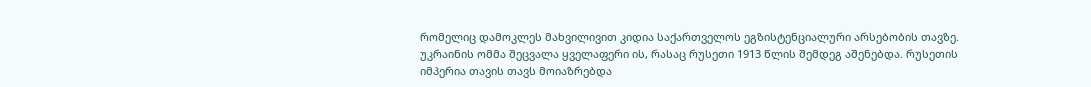რომელიც დამოკლეს მახვილივით კიდია საქართველოს ეგზისტენციალური არსებობის თავზე. უკრაინის ომმა შეცვალა ყველაფერი ის, რასაც რუსეთი 1913 წლის შემდეგ აშენებდა. რუსეთის იმპერია თავის თავს მოიაზრებდა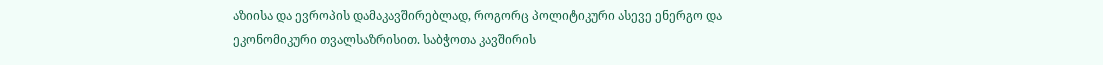აზიისა და ევროპის დამაკავშირებლად, როგორც პოლიტიკური ასევე ენერგო და ეკონომიკური თვალსაზრისით. საბჭოთა კავშირის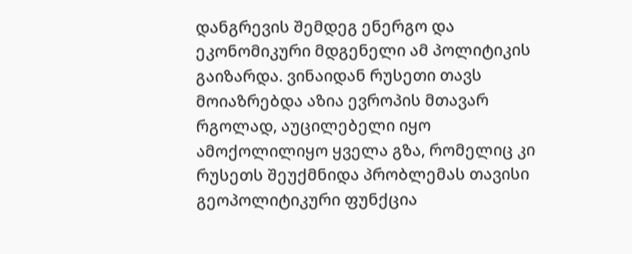დანგრევის შემდეგ ენერგო და ეკონომიკური მდგენელი ამ პოლიტიკის გაიზარდა. ვინაიდან რუსეთი თავს მოიაზრებდა აზია ევროპის მთავარ რგოლად, აუცილებელი იყო ამოქოლილიყო ყველა გზა, რომელიც კი რუსეთს შეუქმნიდა პრობლემას თავისი გეოპოლიტიკური ფუნქცია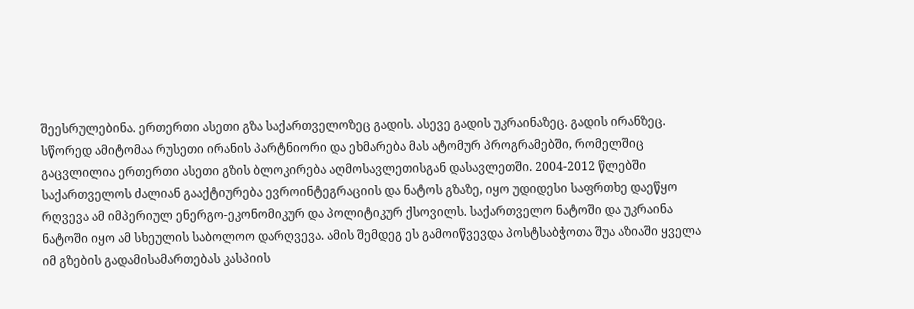შეესრულებინა. ერთერთი ასეთი გზა საქართველოზეც გადის. ასევე გადის უკრაინაზეც. გადის ირანზეც. სწორედ ამიტომაა რუსეთი ირანის პარტნიორი და ეხმარება მას ატომურ პროგრამებში, რომელშიც გაცვლილია ერთერთი ასეთი გზის ბლოკირება აღმოსავლეთისგან დასავლეთში. 2004-2012 წლებში საქართველოს ძალიან გააქტიურება ევროინტეგრაციის და ნატოს გზაზე, იყო უდიდესი საფრთხე დაეწყო რღვევა ამ იმპერიულ ენერგო-ეკონომიკურ და პოლიტიკურ ქსოვილს. საქართველო ნატოში და უკრაინა ნატოში იყო ამ სხეულის საბოლოო დარღვევა. ამის შემდეგ ეს გამოიწვევდა პოსტსაბჭოთა შუა აზიაში ყველა იმ გზების გადამისამართებას კასპიის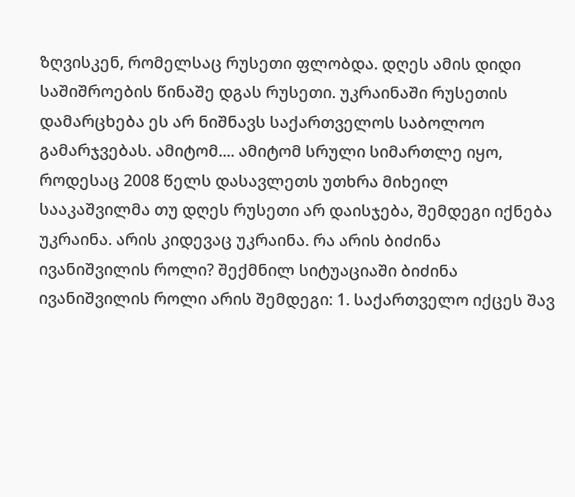ზღვისკენ, რომელსაც რუსეთი ფლობდა. დღეს ამის დიდი საშიშროების წინაშე დგას რუსეთი. უკრაინაში რუსეთის დამარცხება ეს არ ნიშნავს საქართველოს საბოლოო გამარჯვებას. ამიტომ.... ამიტომ სრული სიმართლე იყო, როდესაც 2008 წელს დასავლეთს უთხრა მიხეილ სააკაშვილმა თუ დღეს რუსეთი არ დაისჯება, შემდეგი იქნება უკრაინა. არის კიდევაც უკრაინა. რა არის ბიძინა ივანიშვილის როლი? შექმნილ სიტუაციაში ბიძინა ივანიშვილის როლი არის შემდეგი: 1. საქართველო იქცეს შავ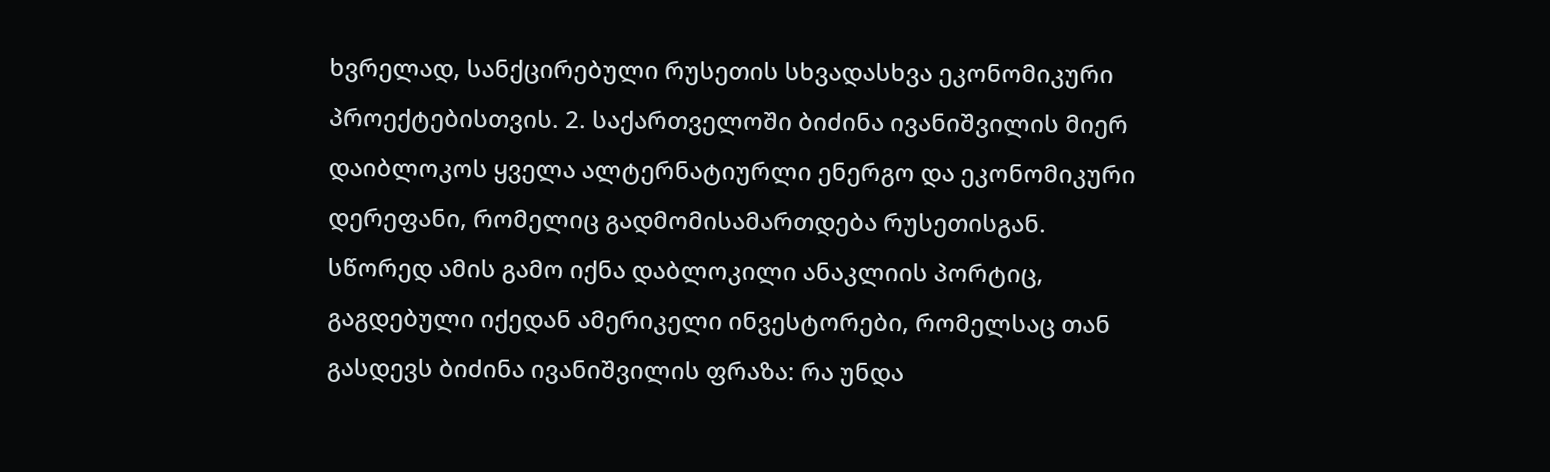ხვრელად, სანქცირებული რუსეთის სხვადასხვა ეკონომიკური პროექტებისთვის. 2. საქართველოში ბიძინა ივანიშვილის მიერ დაიბლოკოს ყველა ალტერნატიურლი ენერგო და ეკონომიკური დერეფანი, რომელიც გადმომისამართდება რუსეთისგან. სწორედ ამის გამო იქნა დაბლოკილი ანაკლიის პორტიც, გაგდებული იქედან ამერიკელი ინვესტორები, რომელსაც თან გასდევს ბიძინა ივანიშვილის ფრაზა: რა უნდა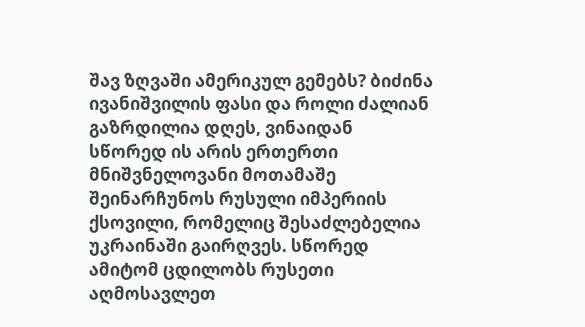შავ ზღვაში ამერიკულ გემებს? ბიძინა ივანიშვილის ფასი და როლი ძალიან გაზრდილია დღეს, ვინაიდან სწორედ ის არის ერთერთი მნიშვნელოვანი მოთამაშე შეინარჩუნოს რუსული იმპერიის ქსოვილი, რომელიც შესაძლებელია უკრაინაში გაირღვეს. სწორედ ამიტომ ცდილობს რუსეთი აღმოსავლეთ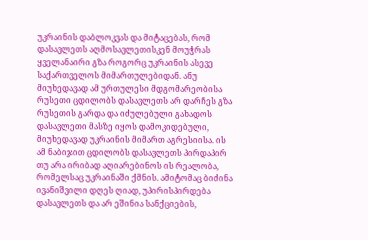უკრაინის დაბლოკვას და მიტაცებას, რომ დასავლეთს აღმოსავლეთისკენ მოუჭრას ყველანაირი გზა როგორც უკრაინის ასევე საქართველოს მიმართულებიდან. ანუ მიუხედავად ამ ურთულესი მდგომარეობისა რუსეთი ცდილობს დასავლეთს არ დარჩეს გზა რუსეთის გარდა და იძულებული გახადოს დასავლეთი მასზე იყოს დამოკიდებული, მიუხედავად უკრაინის მიმართ აგრესიისა. ის ამ ნაბიჯით ცდილობს დასავლეთს პირდაპირ თუ არა ირიბად აღიარებინოს ის რეალობა, რომელსაც უკრაინაში ქმნის. ამიტომაც ბიძინა ივანიშვილი დღეს ღიად, უპირისპირდება დასავლეთს და არ ეშინია სანქციების,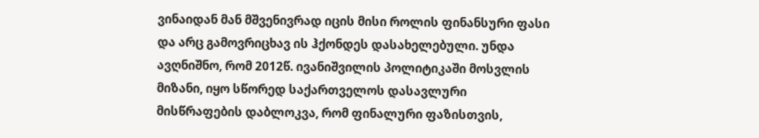ვინაიდან მან მშვენივრად იცის მისი როლის ფინანსური ფასი და არც გამოვრიცხავ ის ჰქონდეს დასახელებული. უნდა ავღნიშნო, რომ 2012წ. ივანიშვილის პოლიტიკაში მოსვლის მიზანი, იყო სწორედ საქართველოს დასავლური მისწრაფების დაბლოკვა, რომ ფინალური ფაზისთვის,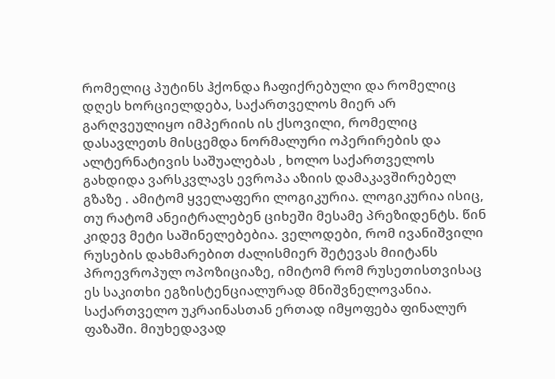რომელიც პუტინს ჰქონდა ჩაფიქრებული და რომელიც დღეს ხორციელდება, საქართველოს მიერ არ გარღვეულიყო იმპერიის ის ქსოვილი, რომელიც დასავლეთს მისცემდა ნორმალური ოპერირების და ალტერნატივის საშუალებას , ხოლო საქართველოს გახდიდა ვარსკვლავს ევროპა აზიის დამაკავშირებელ გზაზე . ამიტომ ყველაფერი ლოგიკურია. ლოგიკურია ისიც, თუ რატომ ანეიტრალებენ ციხეში მესამე პრეზიდენტს. წინ კიდევ მეტი საშინელებებია. ველოდები, რომ ივანიშვილი რუსების დახმარებით ძალისმიერ შეტევას მიიტანს პროევროპულ ოპოზიციაზე, იმიტომ რომ რუსეთისთვისაც ეს საკითხი ეგზისტენციალურად მნიშვნელოვანია. საქართველო უკრაინასთან ერთად იმყოფება ფინალურ ფაზაში. მიუხედავად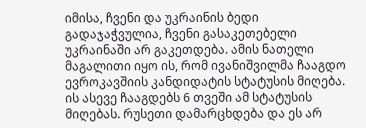იმისა, ჩვენი და უკრაინის ბედი გადაჯაჭვულია, ჩვენი გასაკეთებელი უკრაინაში არ გაკეთდება. ამის ნათელი მაგალითი იყო ის, რომ ივანიშვილმა ჩააგდო ევროკავშიის კანდიდატის სტატუსის მიღება. ის ასევე ჩააგდებს 6 თვეში ამ სტატუსის მიღებას. რუსეთი დამარცხდება და ეს არ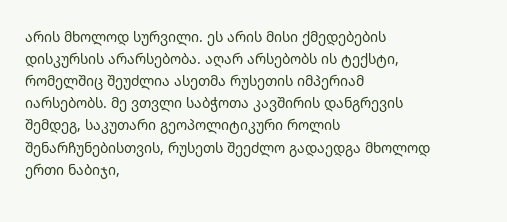არის მხოლოდ სურვილი. ეს არის მისი ქმედებების დისკურსის არარსებობა. აღარ არსებობს ის ტექსტი, რომელშიც შეუძლია ასეთმა რუსეთის იმპერიამ იარსებობს. მე ვთვლი საბჭოთა კავშირის დანგრევის შემდეგ, საკუთარი გეოპოლიტიკური როლის შენარჩუნებისთვის, რუსეთს შეეძლო გადაედგა მხოლოდ ერთი ნაბიჯი,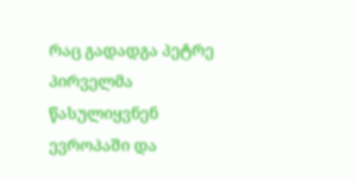რაც გადადგა პეტრე პირველმა წასულიყვნენ ევროპაში და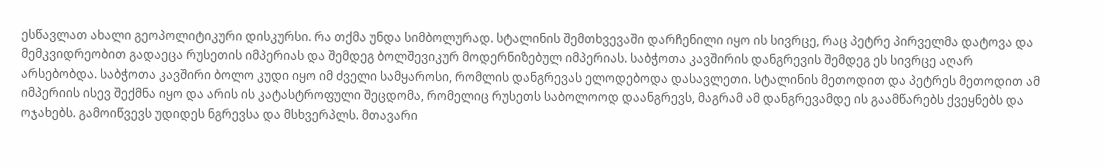ესწავლათ ახალი გეოპოლიტიკური დისკურსი. რა თქმა უნდა სიმბოლურად. სტალინის შემთხვევაში დარჩენილი იყო ის სივრცე, რაც პეტრე პირველმა დატოვა და მემკვიდრეობით გადაეცა რუსეთის იმპერიას და შემდეგ ბოლშევიკურ მოდერნიზებულ იმპერიას. საბჭოთა კავშირის დანგრევის შემდეგ ეს სივრცე აღარ არსებობდა. საბჭოთა კავშირი ბოლო კუდი იყო იმ ძველი სამყაროსი, რომლის დანგრევას ელოდებოდა დასავლეთი. სტალინის მეთოდით და პეტრეს მეთოდით ამ იმპერიის ისევ შექმნა იყო და არის ის კატასტროფული შეცდომა, რომელიც რუსეთს საბოლოოდ დაანგრევს, მაგრამ ამ დანგრევამდე ის გაამწარებს ქვეყნებს და ოჯახებს. გამოიწვევს უდიდეს ნგრევსა და მსხვერპლს. მთავარი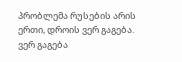პრობლემა რუსების არის ერთი, დროის ვერ გაგება. ვერ გაგება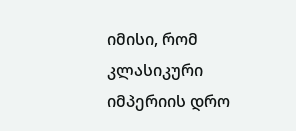იმისი, რომ კლასიკური იმპერიის დრო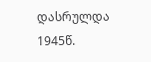დასრულდა 1945წ.